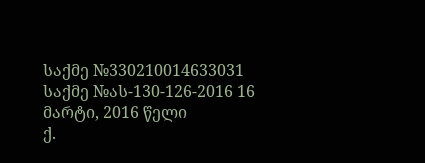საქმე №330210014633031
საქმე №ას-130-126-2016 16 მარტი, 2016 წელი
ქ.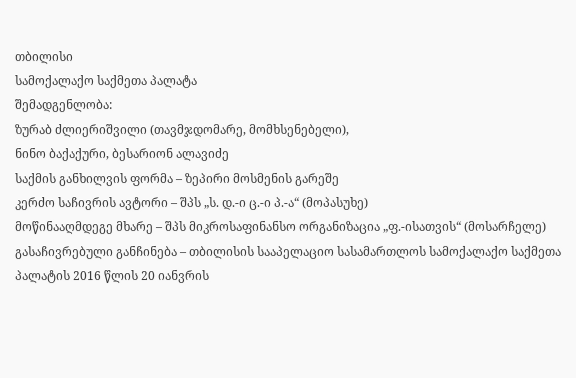თბილისი
სამოქალაქო საქმეთა პალატა
შემადგენლობა:
ზურაბ ძლიერიშვილი (თავმჯდომარე, მომხსენებელი),
ნინო ბაქაქური, ბესარიონ ალავიძე
საქმის განხილვის ფორმა – ზეპირი მოსმენის გარეშე
კერძო საჩივრის ავტორი – შპს „ს. დ.-ი ც.-ი პ.-ა“ (მოპასუხე)
მოწინააღმდეგე მხარე – შპს მიკროსაფინანსო ორგანიზაცია „ფ.-ისათვის“ (მოსარჩელე)
გასაჩივრებული განჩინება – თბილისის სააპელაციო სასამართლოს სამოქალაქო საქმეთა პალატის 2016 წლის 20 იანვრის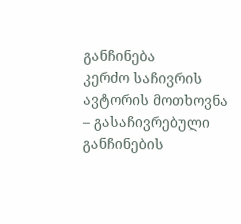განჩინება
კერძო საჩივრის ავტორის მოთხოვნა – გასაჩივრებული განჩინების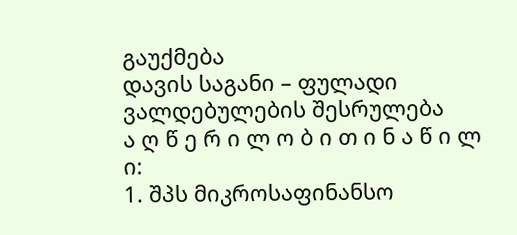გაუქმება
დავის საგანი – ფულადი ვალდებულების შესრულება
ა ღ წ ე რ ი ლ ო ბ ი თ ი ნ ა წ ი ლ ი:
1. შპს მიკროსაფინანსო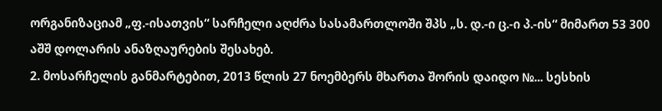ორგანიზაციამ „ფ.-ისათვის“ სარჩელი აღძრა სასამართლოში შპს „ს. დ.-ი ც.-ი პ.-ის“ მიმართ 53 300 აშშ დოლარის ანაზღაურების შესახებ.
2. მოსარჩელის განმარტებით, 2013 წლის 27 ნოემბერს მხართა შორის დაიდო №... სესხის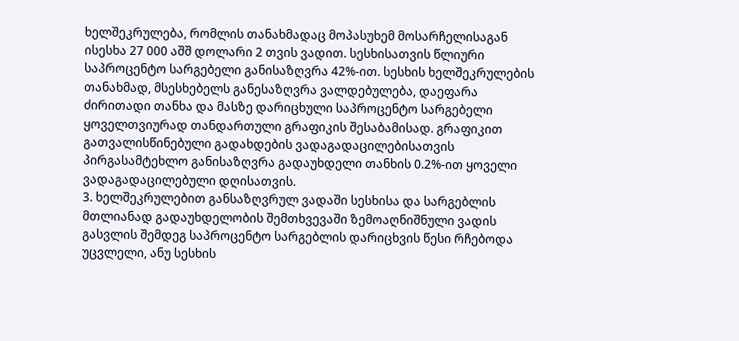ხელშეკრულება, რომლის თანახმადაც მოპასუხემ მოსარჩელისაგან ისესხა 27 000 აშშ დოლარი 2 თვის ვადით. სესხისათვის წლიური საპროცენტო სარგებელი განისაზღვრა 42%-ით. სესხის ხელშეკრულების თანახმად, მსესხებელს განესაზღვრა ვალდებულება, დაეფარა ძირითადი თანხა და მასზე დარიცხული საპროცენტო სარგებელი ყოველთვიურად თანდართული გრაფიკის შესაბამისად. გრაფიკით გათვალისწინებული გადახდების ვადაგადაცილებისათვის პირგასამტეხლო განისაზღვრა გადაუხდელი თანხის 0.2%-ით ყოველი ვადაგადაცილებული დღისათვის.
3. ხელშეკრულებით განსაზღვრულ ვადაში სესხისა და სარგებლის მთლიანად გადაუხდელობის შემთხვევაში ზემოაღნიშნული ვადის გასვლის შემდეგ საპროცენტო სარგებლის დარიცხვის წესი რჩებოდა უცვლელი, ანუ სესხის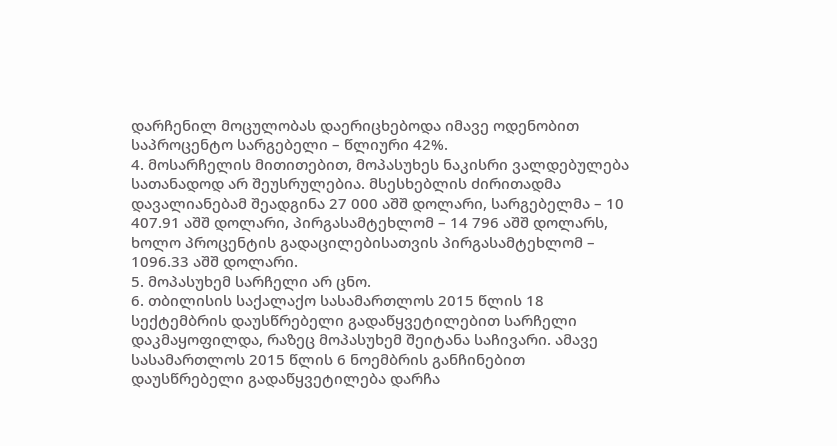დარჩენილ მოცულობას დაერიცხებოდა იმავე ოდენობით საპროცენტო სარგებელი – წლიური 42%.
4. მოსარჩელის მითითებით, მოპასუხეს ნაკისრი ვალდებულება სათანადოდ არ შეუსრულებია. მსესხებლის ძირითადმა დავალიანებამ შეადგინა 27 000 აშშ დოლარი, სარგებელმა – 10 407.91 აშშ დოლარი, პირგასამტეხლომ – 14 796 აშშ დოლარს, ხოლო პროცენტის გადაცილებისათვის პირგასამტეხლომ – 1096.33 აშშ დოლარი.
5. მოპასუხემ სარჩელი არ ცნო.
6. თბილისის საქალაქო სასამართლოს 2015 წლის 18 სექტემბრის დაუსწრებელი გადაწყვეტილებით სარჩელი დაკმაყოფილდა, რაზეც მოპასუხემ შეიტანა საჩივარი. ამავე სასამართლოს 2015 წლის 6 ნოემბრის განჩინებით დაუსწრებელი გადაწყვეტილება დარჩა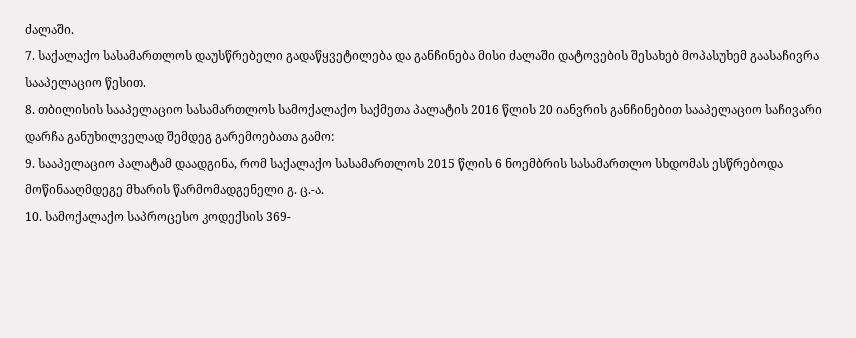ძალაში.
7. საქალაქო სასამართლოს დაუსწრებელი გადაწყვეტილება და განჩინება მისი ძალაში დატოვების შესახებ მოპასუხემ გაასაჩივრა სააპელაციო წესით.
8. თბილისის სააპელაციო სასამართლოს სამოქალაქო საქმეთა პალატის 2016 წლის 20 იანვრის განჩინებით სააპელაციო საჩივარი დარჩა განუხილველად შემდეგ გარემოებათა გამო:
9. სააპელაციო პალატამ დაადგინა, რომ საქალაქო სასამართლოს 2015 წლის 6 ნოემბრის სასამართლო სხდომას ესწრებოდა მოწინააღმდეგე მხარის წარმომადგენელი გ. ც.-ა.
10. სამოქალაქო საპროცესო კოდექსის 369-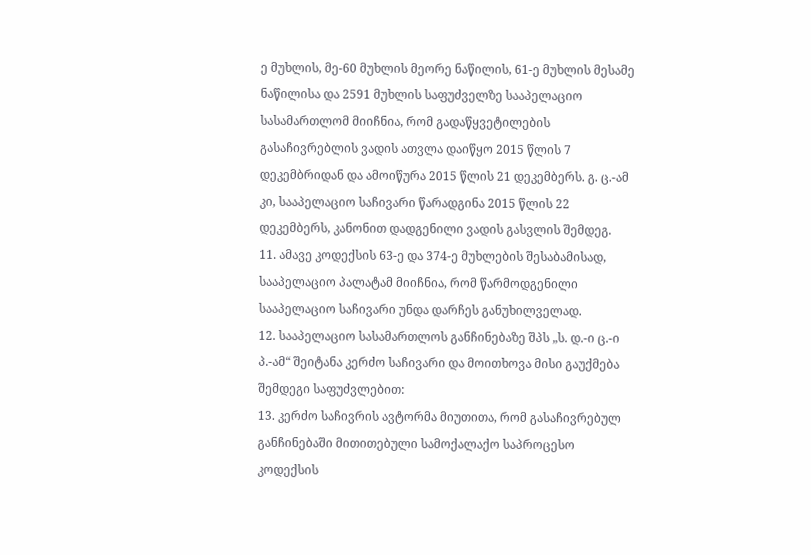ე მუხლის, მე-60 მუხლის მეორე ნაწილის, 61-ე მუხლის მესამე ნაწილისა და 2591 მუხლის საფუძველზე სააპელაციო სასამართლომ მიიჩნია, რომ გადაწყვეტილების გასაჩივრებლის ვადის ათვლა დაიწყო 2015 წლის 7 დეკემბრიდან და ამოიწურა 2015 წლის 21 დეკემბერს. გ. ც.-ამ კი, სააპელაციო საჩივარი წარადგინა 2015 წლის 22 დეკემბერს, კანონით დადგენილი ვადის გასვლის შემდეგ.
11. ამავე კოდექსის 63-ე და 374-ე მუხლების შესაბამისად, სააპელაციო პალატამ მიიჩნია, რომ წარმოდგენილი სააპელაციო საჩივარი უნდა დარჩეს განუხილველად.
12. სააპელაციო სასამართლოს განჩინებაზე შპს „ს. დ.-ი ც.-ი პ.-ამ“ შეიტანა კერძო საჩივარი და მოითხოვა მისი გაუქმება შემდეგი საფუძვლებით:
13. კერძო საჩივრის ავტორმა მიუთითა, რომ გასაჩივრებულ განჩინებაში მითითებული სამოქალაქო საპროცესო კოდექსის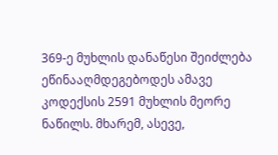369-ე მუხლის დანაწესი შეიძლება ეწინააღმდეგებოდეს ამავე კოდექსის 2591 მუხლის მეორე ნაწილს. მხარემ, ასევე,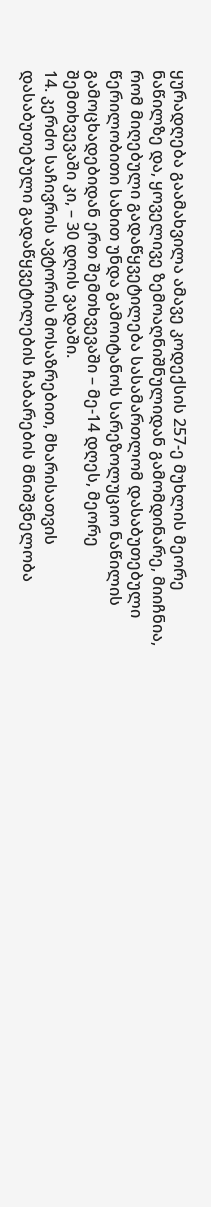ყურადღება გაამახვილა ამავე კოდექსის 257-ე მუხლის მეორე ნაწილზე და, ყოველივე ზემოაღნიშნულიდან გამომდინარე, მიიჩნია, რომ მიღებული გადაწყვეტილება სასამართლომ დასაბუთებული წერილობითი სახით უნდა გამოიტანოს სარეზოლუციო ნაწილის გამოცხადებიდან ერთ შემთხვევაში – მე-14 დღეს, მეორე შემთხვევაში კი, – 30 დღის ვადაში.
14. კერძო საჩივრის ავტორის მოსაზრებით, მხარისათვის დასაბუთებული გადაწყვეტილების ჩაბარების მნიშვნელობა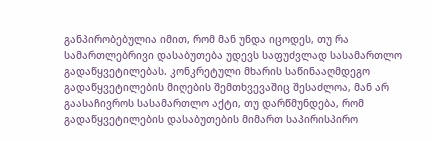განპირობებულია იმით, რომ მან უნდა იცოდეს, თუ რა სამართლებრივი დასაბუთება უდევს საფუძვლად სასამართლო გადაწყვეტილებას. კონკრეტული მხარის საწინააღმდეგო გადაწყვეტილების მიღების შემთხვევაშიც შესაძლოა, მან არ გაასაჩივროს სასამართლო აქტი, თუ დარწმუნდება, რომ გადაწყვეტილების დასაბუთების მიმართ საპირისპირო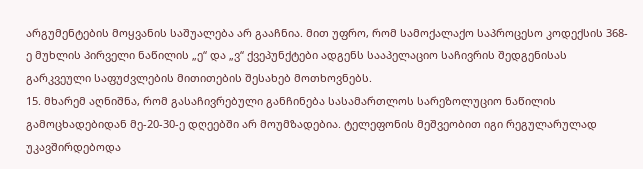არგუმენტების მოყვანის საშუალება არ გააჩნია. მით უფრო, რომ სამოქალაქო საპროცესო კოდექსის 368-ე მუხლის პირველი ნაწილის „ე“ და „ვ“ ქვეპუნქტები ადგენს სააპელაციო საჩივრის შედგენისას გარკვეული საფუძვლების მითითების შესახებ მოთხოვნებს.
15. მხარემ აღნიშნა, რომ გასაჩივრებული განჩინება სასამართლოს სარეზოლუციო ნაწილის გამოცხადებიდან მე-20-30-ე დღეებში არ მოუმზადებია. ტელეფონის მეშვეობით იგი რეგულარულად უკავშირდებოდა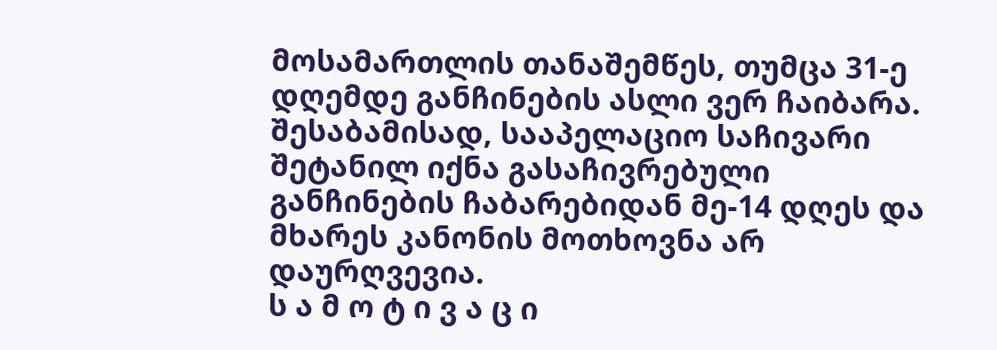მოსამართლის თანაშემწეს, თუმცა 31-ე დღემდე განჩინების ასლი ვერ ჩაიბარა. შესაბამისად, სააპელაციო საჩივარი შეტანილ იქნა გასაჩივრებული განჩინების ჩაბარებიდან მე-14 დღეს და მხარეს კანონის მოთხოვნა არ დაურღვევია.
ს ა მ ო ტ ი ვ ა ც ი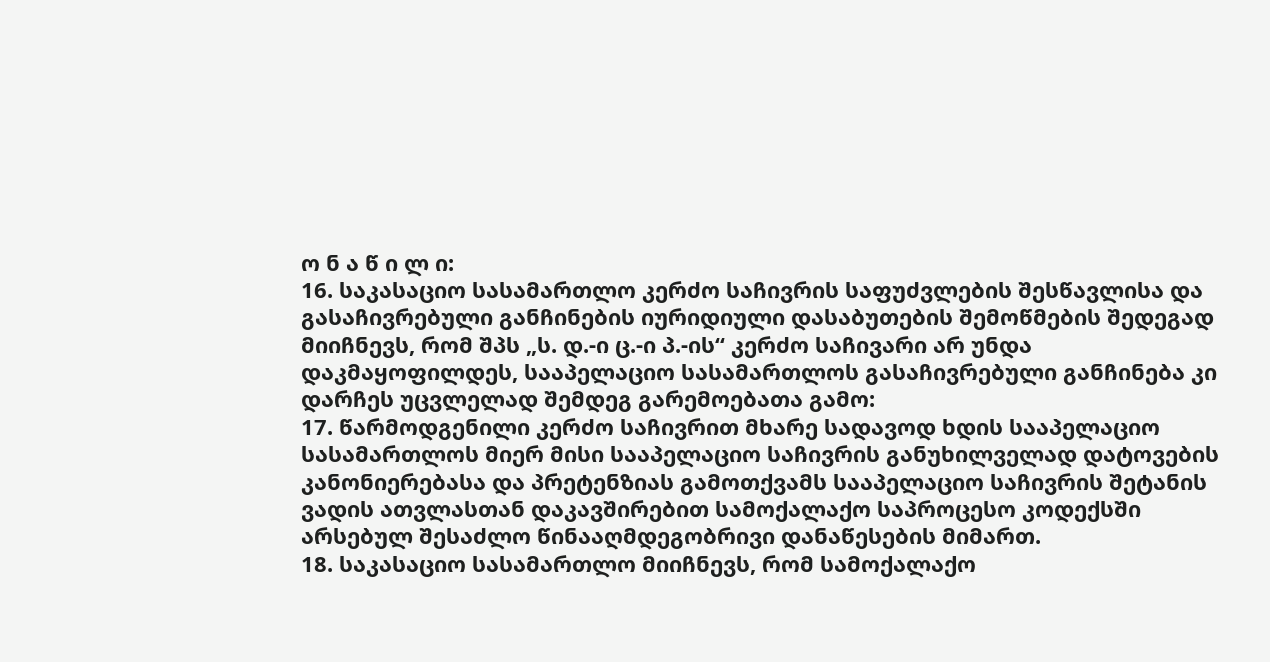ო ნ ა წ ი ლ ი:
16. საკასაციო სასამართლო კერძო საჩივრის საფუძვლების შესწავლისა და გასაჩივრებული განჩინების იურიდიული დასაბუთების შემოწმების შედეგად მიიჩნევს, რომ შპს „ს. დ.-ი ც.-ი პ.-ის“ კერძო საჩივარი არ უნდა დაკმაყოფილდეს, სააპელაციო სასამართლოს გასაჩივრებული განჩინება კი დარჩეს უცვლელად შემდეგ გარემოებათა გამო:
17. წარმოდგენილი კერძო საჩივრით მხარე სადავოდ ხდის სააპელაციო სასამართლოს მიერ მისი სააპელაციო საჩივრის განუხილველად დატოვების კანონიერებასა და პრეტენზიას გამოთქვამს სააპელაციო საჩივრის შეტანის ვადის ათვლასთან დაკავშირებით სამოქალაქო საპროცესო კოდექსში არსებულ შესაძლო წინააღმდეგობრივი დანაწესების მიმართ.
18. საკასაციო სასამართლო მიიჩნევს, რომ სამოქალაქო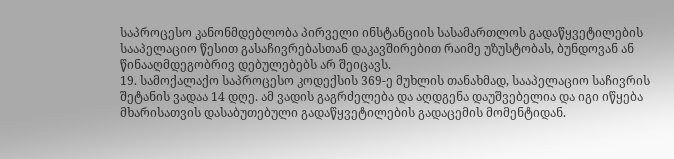საპროცესო კანონმდებლობა პირველი ინსტანციის სასამართლოს გადაწყვეტილების სააპელაციო წესით გასაჩივრებასთან დაკავშირებით რაიმე უზუსტობას, ბუნდოვან ან წინააღმდეგობრივ დებულებებს არ შეიცავს.
19. სამოქალაქო საპროცესო კოდექსის 369-ე მუხლის თანახმად, სააპელაციო საჩივრის შეტანის ვადაა 14 დღე. ამ ვადის გაგრძელება და აღდგენა დაუშვებელია და იგი იწყება მხარისათვის დასაბუთებული გადაწყვეტილების გადაცემის მომენტიდან.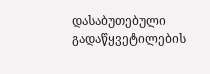დასაბუთებული გადაწყვეტილების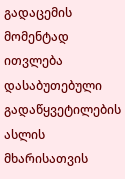გადაცემის მომენტად ითვლება დასაბუთებული გადაწყვეტილების ასლის მხარისათვის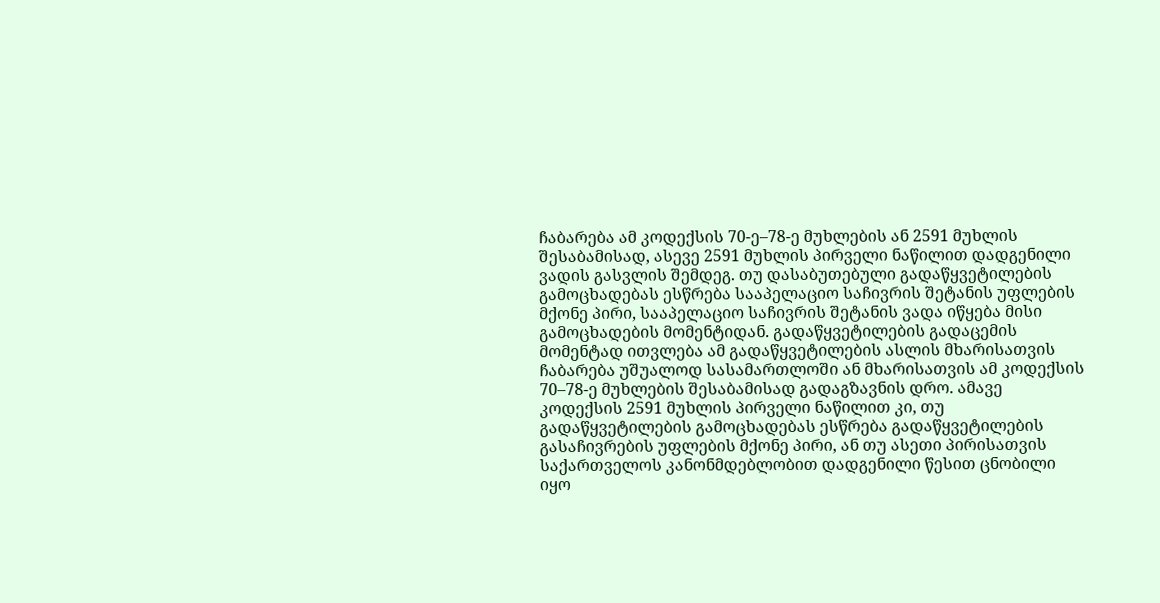ჩაბარება ამ კოდექსის 70-ე–78-ე მუხლების ან 2591 მუხლის შესაბამისად, ასევე 2591 მუხლის პირველი ნაწილით დადგენილი ვადის გასვლის შემდეგ. თუ დასაბუთებული გადაწყვეტილების გამოცხადებას ესწრება სააპელაციო საჩივრის შეტანის უფლების მქონე პირი, სააპელაციო საჩივრის შეტანის ვადა იწყება მისი გამოცხადების მომენტიდან. გადაწყვეტილების გადაცემის მომენტად ითვლება ამ გადაწყვეტილების ასლის მხარისათვის ჩაბარება უშუალოდ სასამართლოში ან მხარისათვის ამ კოდექსის 70–78-ე მუხლების შესაბამისად გადაგზავნის დრო. ამავე კოდექსის 2591 მუხლის პირველი ნაწილით კი, თუ გადაწყვეტილების გამოცხადებას ესწრება გადაწყვეტილების გასაჩივრების უფლების მქონე პირი, ან თუ ასეთი პირისათვის საქართველოს კანონმდებლობით დადგენილი წესით ცნობილი იყო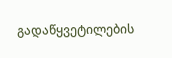გადაწყვეტილების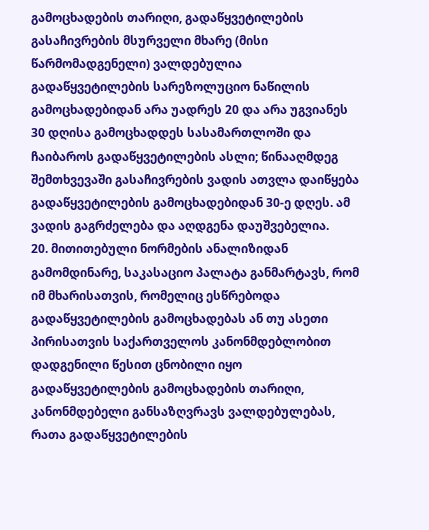გამოცხადების თარიღი, გადაწყვეტილების გასაჩივრების მსურველი მხარე (მისი წარმომადგენელი) ვალდებულია გადაწყვეტილების სარეზოლუციო ნაწილის გამოცხადებიდან არა უადრეს 20 და არა უგვიანეს 30 დღისა გამოცხადდეს სასამართლოში და ჩაიბაროს გადაწყვეტილების ასლი; წინააღმდეგ შემთხვევაში გასაჩივრების ვადის ათვლა დაიწყება გადაწყვეტილების გამოცხადებიდან 30-ე დღეს. ამ ვადის გაგრძელება და აღდგენა დაუშვებელია.
20. მითითებული ნორმების ანალიზიდან გამომდინარე, საკასაციო პალატა განმარტავს, რომ იმ მხარისათვის, რომელიც ესწრებოდა გადაწყვეტილების გამოცხადებას ან თუ ასეთი პირისათვის საქართველოს კანონმდებლობით დადგენილი წესით ცნობილი იყო გადაწყვეტილების გამოცხადების თარიღი, კანონმდებელი განსაზღვრავს ვალდებულებას, რათა გადაწყვეტილების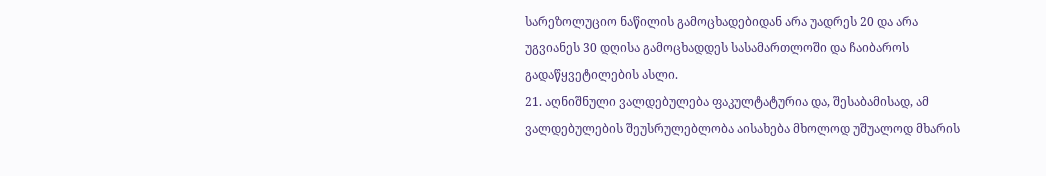სარეზოლუციო ნაწილის გამოცხადებიდან არა უადრეს 20 და არა უგვიანეს 30 დღისა გამოცხადდეს სასამართლოში და ჩაიბაროს გადაწყვეტილების ასლი.
21. აღნიშნული ვალდებულება ფაკულტატურია და, შესაბამისად, ამ ვალდებულების შეუსრულებლობა აისახება მხოლოდ უშუალოდ მხარის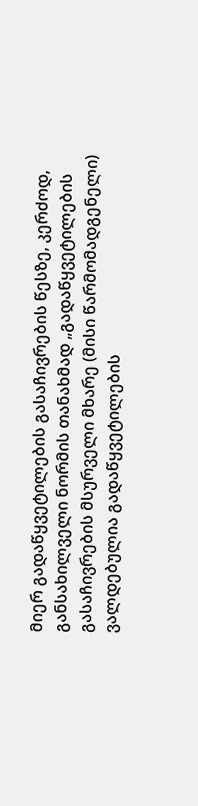მიერ გადაწყვეტილების გასაჩივრების წესზე, კერძოდ, განსახილველი ნორმის თანახმად „გადაწყვეტილების გასაჩივრების მსურველი მხარე (მისი წარმომადგენელი) ვალდებულია გადაწყვეტილების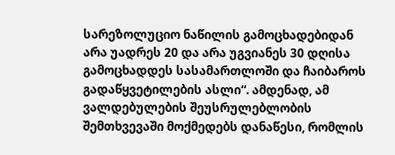სარეზოლუციო ნაწილის გამოცხადებიდან არა უადრეს 20 და არა უგვიანეს 30 დღისა გამოცხადდეს სასამართლოში და ჩაიბაროს გადაწყვეტილების ასლი“. ამდენად, ამ ვალდებულების შეუსრულებლობის შემთხვევაში მოქმედებს დანაწესი, რომლის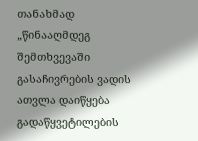თანახმად „წინააღმდეგ შემთხვევაში გასაჩივრების ვადის ათვლა დაიწყება გადაწყვეტილების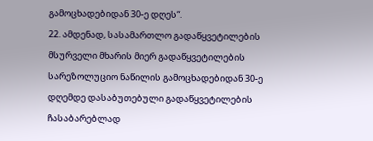გამოცხადებიდან 30-ე დღეს“.
22. ამდენად, სასამართლო გადაწყვეტილების მსურველი მხარის მიერ გადაწყვეტილების სარეზოლუციო ნაწილის გამოცხადებიდან 30-ე დღემდე დასაბუთებული გადაწყვეტილების ჩასაბარებლად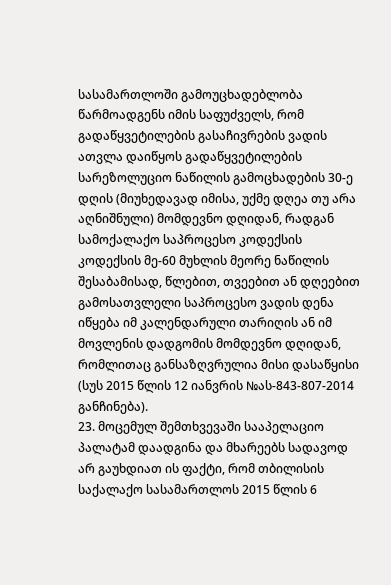სასამართლოში გამოუცხადებლობა წარმოადგენს იმის საფუძველს, რომ გადაწყვეტილების გასაჩივრების ვადის ათვლა დაიწყოს გადაწყვეტილების სარეზოლუციო ნაწილის გამოცხადების 30-ე დღის (მიუხედავად იმისა, უქმე დღეა თუ არა აღნიშნული) მომდევნო დღიდან, რადგან სამოქალაქო საპროცესო კოდექსის კოდექსის მე-60 მუხლის მეორე ნაწილის შესაბამისად, წლებით, თვეებით ან დღეებით გამოსათვლელი საპროცესო ვადის დენა იწყება იმ კალენდარული თარიღის ან იმ მოვლენის დადგომის მომდევნო დღიდან, რომლითაც განსაზღვრულია მისი დასაწყისი (სუს 2015 წლის 12 იანვრის №ას-843-807-2014 განჩინება).
23. მოცემულ შემთხვევაში სააპელაციო პალატამ დაადგინა და მხარეებს სადავოდ არ გაუხდიათ ის ფაქტი, რომ თბილისის საქალაქო სასამართლოს 2015 წლის 6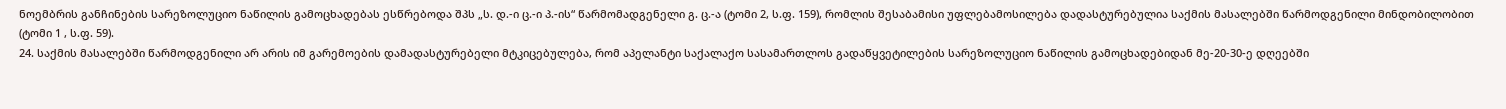ნოემბრის განჩინების სარეზოლუციო ნაწილის გამოცხადებას ესწრებოდა შპს „ს. დ.-ი ც.-ი პ.-ის“ წარმომადგენელი გ. ც.-ა (ტომი 2, ს.ფ. 159), რომლის შესაბამისი უფლებამოსილება დადასტურებულია საქმის მასალებში წარმოდგენილი მინდობილობით (ტომი 1 , ს.ფ. 59).
24. საქმის მასალებში წარმოდგენილი არ არის იმ გარემოების დამადასტურებელი მტკიცებულება, რომ აპელანტი საქალაქო სასამართლოს გადაწყვეტილების სარეზოლუციო ნაწილის გამოცხადებიდან მე-20-30-ე დღეებში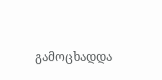გამოცხადდა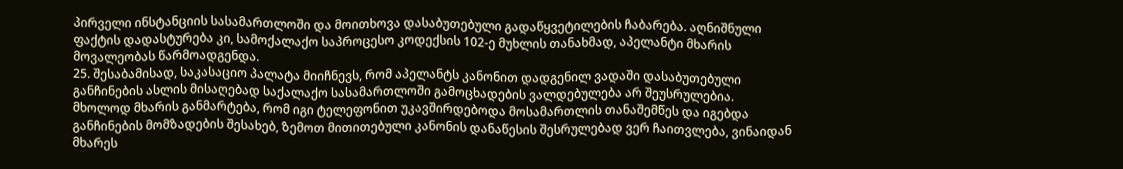პირველი ინსტანციის სასამართლოში და მოითხოვა დასაბუთებული გადაწყვეტილების ჩაბარება. აღნიშნული ფაქტის დადასტურება კი, სამოქალაქო საპროცესო კოდექსის 102-ე მუხლის თანახმად, აპელანტი მხარის მოვალეობას წარმოადგენდა.
25. შესაბამისად, საკასაციო პალატა მიიჩნევს, რომ აპელანტს კანონით დადგენილ ვადაში დასაბუთებული განჩინების ასლის მისაღებად საქალაქო სასამართლოში გამოცხადების ვალდებულება არ შეუსრულებია. მხოლოდ მხარის განმარტება, რომ იგი ტელეფონით უკავშირდებოდა მოსამართლის თანაშემწეს და იგებდა განჩინების მომზადების შესახებ, ზემოთ მითითებული კანონის დანაწესის შესრულებად ვერ ჩაითვლება, ვინაიდან მხარეს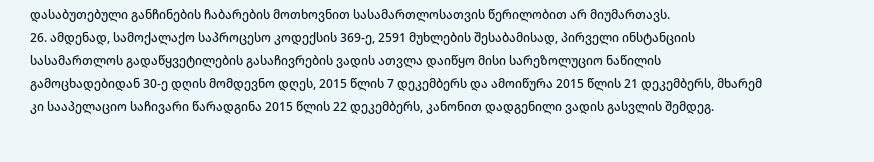დასაბუთებული განჩინების ჩაბარების მოთხოვნით სასამართლოსათვის წერილობით არ მიუმართავს.
26. ამდენად, სამოქალაქო საპროცესო კოდექსის 369-ე, 2591 მუხლების შესაბამისად, პირველი ინსტანციის სასამართლოს გადაწყვეტილების გასაჩივრების ვადის ათვლა დაიწყო მისი სარეზოლუციო ნაწილის გამოცხადებიდან 30-ე დღის მომდევნო დღეს, 2015 წლის 7 დეკემბერს და ამოიწურა 2015 წლის 21 დეკემბერს, მხარემ კი სააპელაციო საჩივარი წარადგინა 2015 წლის 22 დეკემბერს, კანონით დადგენილი ვადის გასვლის შემდეგ.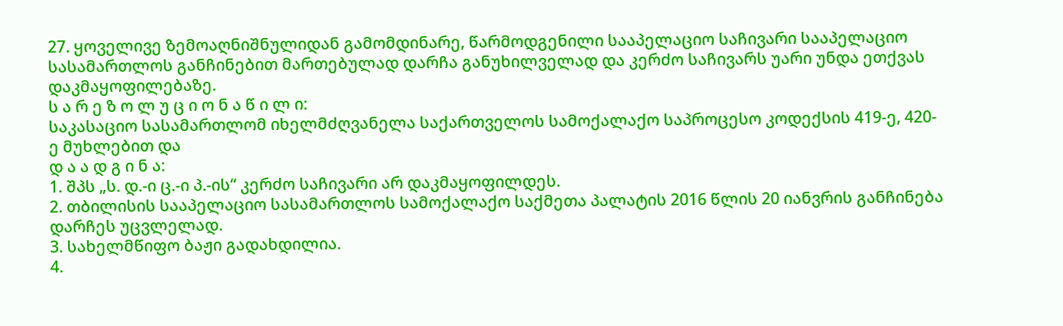27. ყოველივე ზემოაღნიშნულიდან გამომდინარე, წარმოდგენილი სააპელაციო საჩივარი სააპელაციო სასამართლოს განჩინებით მართებულად დარჩა განუხილველად და კერძო საჩივარს უარი უნდა ეთქვას დაკმაყოფილებაზე.
ს ა რ ე ზ ო ლ უ ც ი ო ნ ა წ ი ლ ი:
საკასაციო სასამართლომ იხელმძღვანელა საქართველოს სამოქალაქო საპროცესო კოდექსის 419-ე, 420-ე მუხლებით და
დ ა ა დ გ ი ნ ა:
1. შპს „ს. დ.-ი ც.-ი პ.-ის“ კერძო საჩივარი არ დაკმაყოფილდეს.
2. თბილისის სააპელაციო სასამართლოს სამოქალაქო საქმეთა პალატის 2016 წლის 20 იანვრის განჩინება დარჩეს უცვლელად.
3. სახელმწიფო ბაჟი გადახდილია.
4.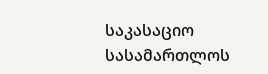საკასაციო სასამართლოს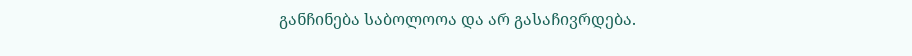განჩინება საბოლოოა და არ გასაჩივრდება.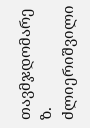თავმჯდომარე ზ. ძლიერიშვილი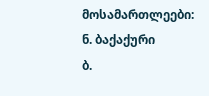მოსამართლეები: ნ. ბაქაქური
ბ.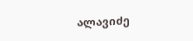ალავიძე